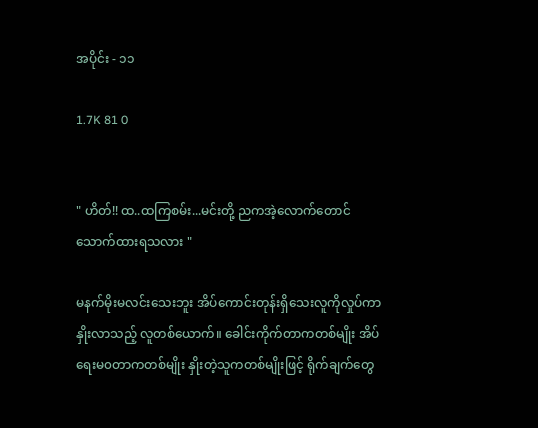အပိုင်း - ၁၁

1.7K 81 0


" ဟိတ်!! ထ..ထကြစမ်း...မင်းတို့ ညကအဲ့လောက်တောင် သောက်ထားရသလား "

မနက်မိုးမလင်းသေးဘူး အိပ်ကောင်းတုန်းရှိသေးလူကိုလှုပ်ကာနှိုးလာသည့် လူတစ်ယောက်။ ခေါင်းကိုက်တာကတစ်မျိုး အိပ်ရေးမ၀တာကတစ်မျိုး နှိုးတဲ့သူကတစ်မျိုးဖြင့် ရိုက်ချက်တွေ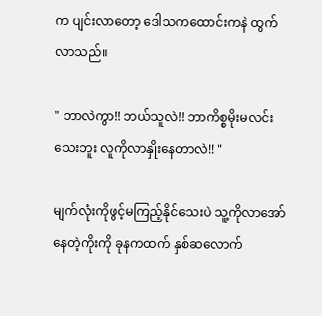က ပျင်းလာတော့ ဒေါသကထောင်းကနဲ ထွက်လာသည်။

" ဘာလဲကွာ!! ဘယ်သူလဲ!! ဘာကိစ္စမိုးမလင်းသေးဘူး လူကိုလာနှိုးနေတာလဲ!! "

မျက်လုံးကိုဖွင့်မကြည့်နိုင်သေးပဲ သူ့ကိုလာအော်နေတဲ့ကိုးကို ခုနကထက် နှစ်ဆလောက်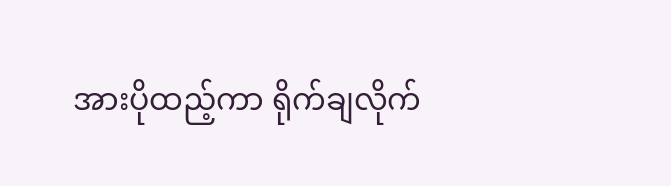အားပိုထည့်ကာ ရိုက်ချလိုက်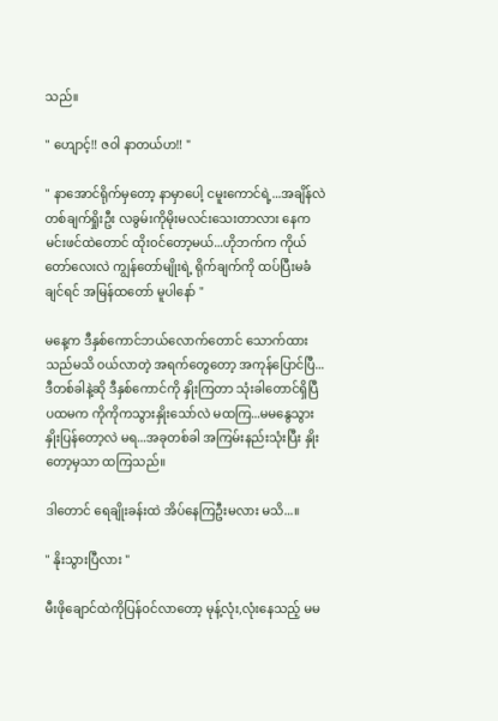သည်။

" ဟျောင့်!! ဇ၀ါ နာတယ်ဟ!! "

" နာအောင်ရိုက်မှတော့ နာမှာပေါ့ ငမူးကောင်ရဲ့...အချိန်လဲတစ်ချက်ရှိုးဦး လခွမ်းကိုမိုးမလင်းသေးတာလား နေကမင်းဖင်ထဲတောင် ထိုး၀င်တော့မယ်...ဟိုဘက်က ကိုယ်တော်လေးလဲ ကျွန်တော်မျိုးရဲ့ ရိုက်ချက်ကို ထပ်ပြီးမခံချင်ရင် အမြန်ထတော် မူပါနော် "

မနေ့က ဒီနှစ်ကောင်ဘယ်လောက်တောင် သောက်ထားသည်မသိ ၀ယ်လာတဲ့ အရက်တွေတော့ အကုန်ပြောင်ပြီ...ဒီတစ်ခါနဲ့ဆို ဒီနှစ်ကောင်ကို နှိုးကြတာ သုံးခါတောင်ရှိပြီ ပထမက ကိုကိုကသွားနှိုးသော်လဲ မထကြ...မမနွေသွားနှိုးပြန်တော့လဲ မရ...အခုတစ်ခါ အကြမ်းနည်းသုံးပြီး နှိုးတော့မှသာ ထကြသည်။

ဒါတောင် ရေချိုးခန်းထဲ အိပ်နေကြဦးမလား မသိ...။

" နိုးသွားပြီလား "

မီးဖိုချောင်ထဲကိုပြန်၀င်လာတော့ မုန့်လုံး,လုံးနေသည့် မမ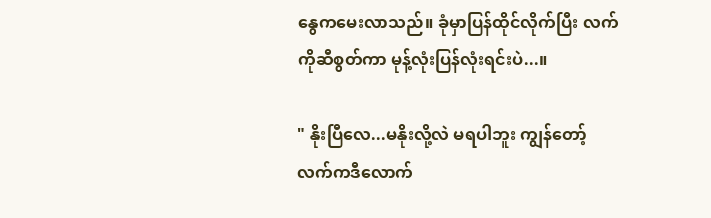နွေကမေးလာသည်။ ခုံမှာပြန်ထိုင်လိုက်ပြီး လက်ကိုဆီစွတ်ကာ မုန့်လုံးပြန်လုံးရင်းပဲ...။

" နိုးပြီလေ...မနိုးလို့လဲ မရပါဘူး ကျွန်တော့်လက်ကဒီလောက်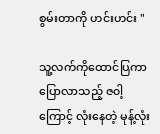စွမ်းတာကို ဟင်းဟင်း "

သူ့လက်ကိုထောင်ပြကာ ပြောလာသည့် ဇ၀ါ့ကြောင့် လုံးနေတဲ့ မုန့်လုံး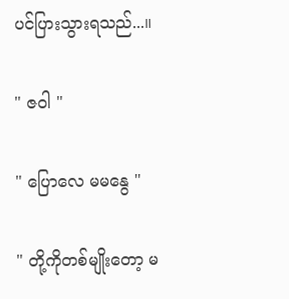ပင်ပြားသွားရသည်...။

" ဇ၀ါ "

" ပြောလေ မမနွေ "

" တို့ကိုတစ်မျိုးတော့ မ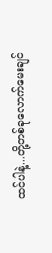ထင်ပါနဲ့...တို့တစ်ခုလောက်မေးချင်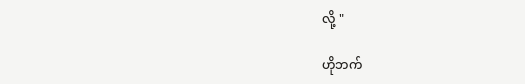လို့ "

ဟိုဘက်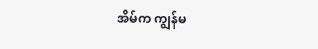အိမ်က ကျွန်မ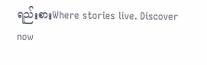ရည်းစားWhere stories live. Discover now